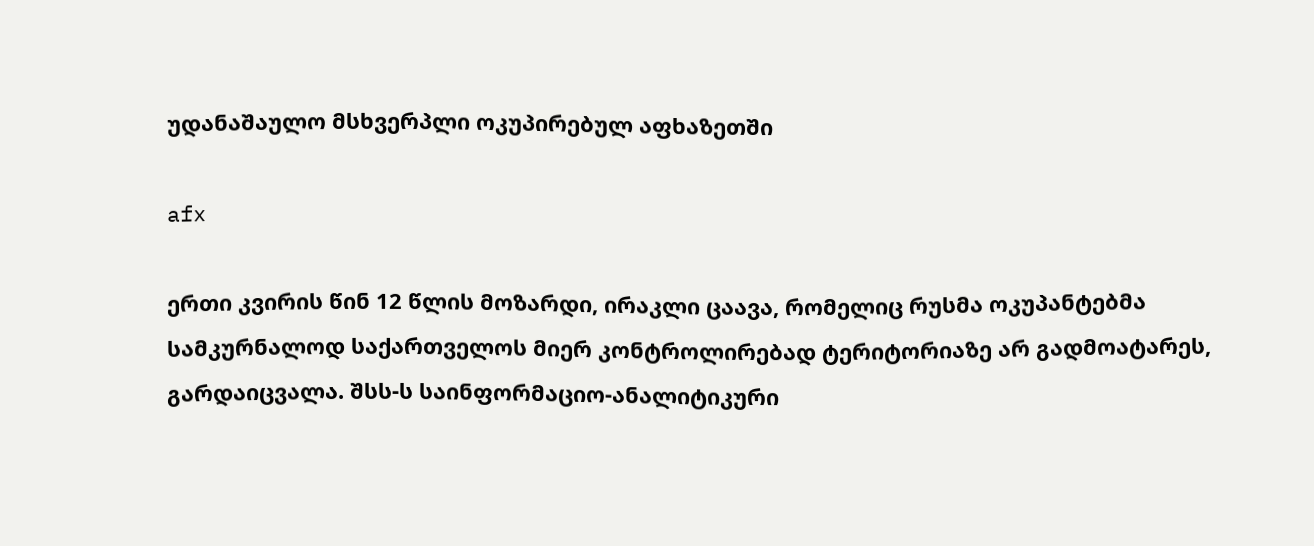უდანაშაულო მსხვერპლი ოკუპირებულ აფხაზეთში

afx

ერთი კვირის წინ 12 წლის მოზარდი, ირაკლი ცაავა, რომელიც რუსმა ოკუპანტებმა სამკურნალოდ საქართველოს მიერ კონტროლირებად ტერიტორიაზე არ გადმოატარეს, გარდაიცვალა. შსს-ს საინფორმაციო-ანალიტიკური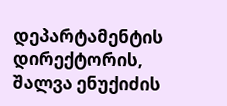დეპარტამენტის დირექტორის, შალვა ენუქიძის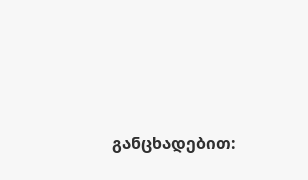განცხადებით: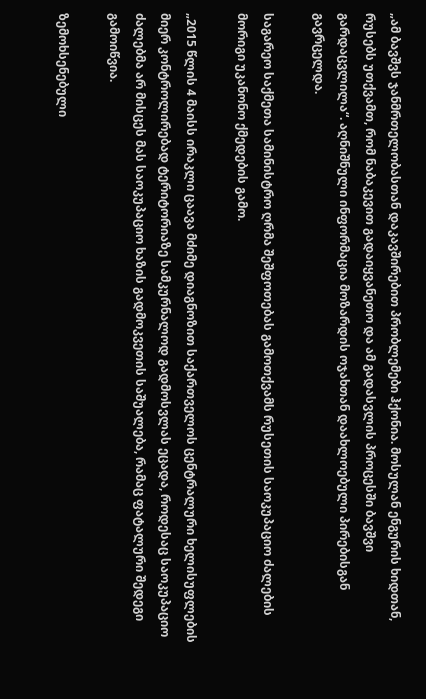„ამ ბავშვს ჯანმრთელობასთან დაკავშირებით პრობლემები ჰქონია. მოსულან ენგურის ხიდთან, რუსებს უთქვამთ, რომ ნაბაკევით გადაიყვანეთო და ამ გადასვლის პროცესში ბავშვი გარდაცვლილა“. აღნიშნული ინფორმაცია მოზარდის ოჯახთან დაახლოებული პირებისგან გავრცელდა.

საგარეო საქმეთა სამინისტრო ღრმა შეშფოთებას გამოთქვამს რუსეთის საოკუპაციო ძალების მორიგი უკანონო ქმედების გამო.

„2015 წლის 4 მაისს ირაკლი ცაავა მძიმე დიაგნოზით საქართველოს ცენტრალური ხელისუფლების მიერ კონტროლირებად ტერიტორიაზე სამკურნალოდ გადმოსვლას ეცადა, როდესაც საოკუპაციო ძალებმა არ მისცეს მას საოკუპაციო ხაზის გადმოკვეთის საშუალება, რამაც ფატალური შედეგი გამოიწვია.

ზემოხსენებული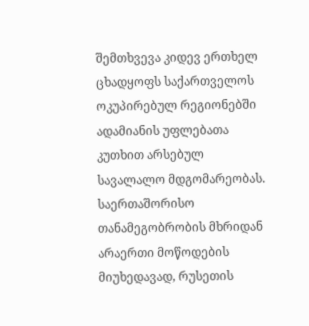შემთხვევა კიდევ ერთხელ ცხადყოფს საქართველოს ოკუპირებულ რეგიონებში ადამიანის უფლებათა კუთხით არსებულ სავალალო მდგომარეობას. საერთაშორისო თანამეგობრობის მხრიდან არაერთი მოწოდების მიუხედავად, რუსეთის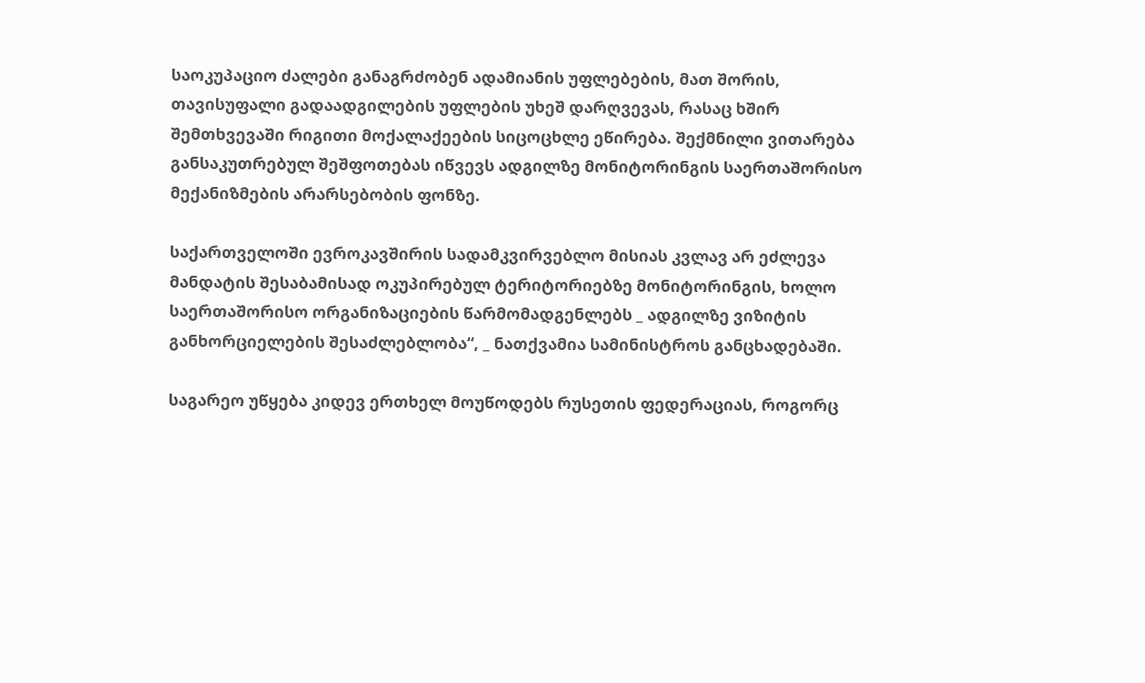საოკუპაციო ძალები განაგრძობენ ადამიანის უფლებების, მათ შორის, თავისუფალი გადაადგილების უფლების უხეშ დარღვევას, რასაც ხშირ შემთხვევაში რიგითი მოქალაქეების სიცოცხლე ეწირება. შექმნილი ვითარება განსაკუთრებულ შეშფოთებას იწვევს ადგილზე მონიტორინგის საერთაშორისო მექანიზმების არარსებობის ფონზე.

საქართველოში ევროკავშირის სადამკვირვებლო მისიას კვლავ არ ეძლევა მანდატის შესაბამისად ოკუპირებულ ტერიტორიებზე მონიტორინგის, ხოლო საერთაშორისო ორგანიზაციების წარმომადგენლებს _ ადგილზე ვიზიტის განხორციელების შესაძლებლობა“, _ ნათქვამია სამინისტროს განცხადებაში.

საგარეო უწყება კიდევ ერთხელ მოუწოდებს რუსეთის ფედერაციას, როგორც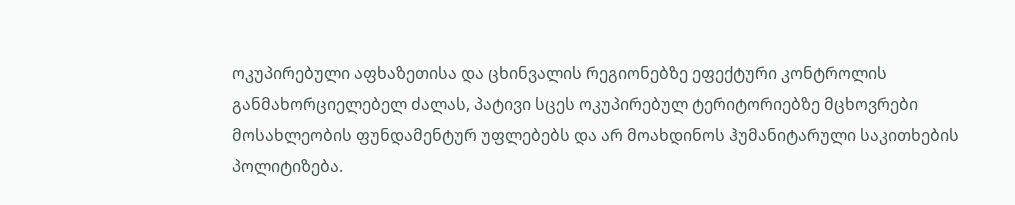ოკუპირებული აფხაზეთისა და ცხინვალის რეგიონებზე ეფექტური კონტროლის განმახორციელებელ ძალას, პატივი სცეს ოკუპირებულ ტერიტორიებზე მცხოვრები მოსახლეობის ფუნდამენტურ უფლებებს და არ მოახდინოს ჰუმანიტარული საკითხების პოლიტიზება.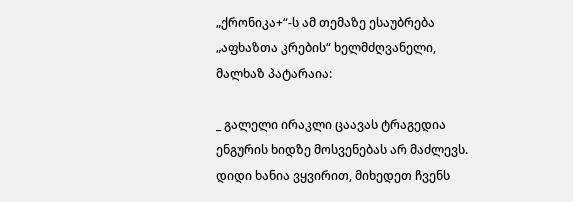„ქრონიკა+“-ს ამ თემაზე ესაუბრება „აფხაზთა კრების“ ხელმძღვანელი, მალხაზ პატარაია:

_ გალელი ირაკლი ცაავას ტრაგედია ენგურის ხიდზე მოსვენებას არ მაძლევს. დიდი ხანია ვყვირით, მიხედეთ ჩვენს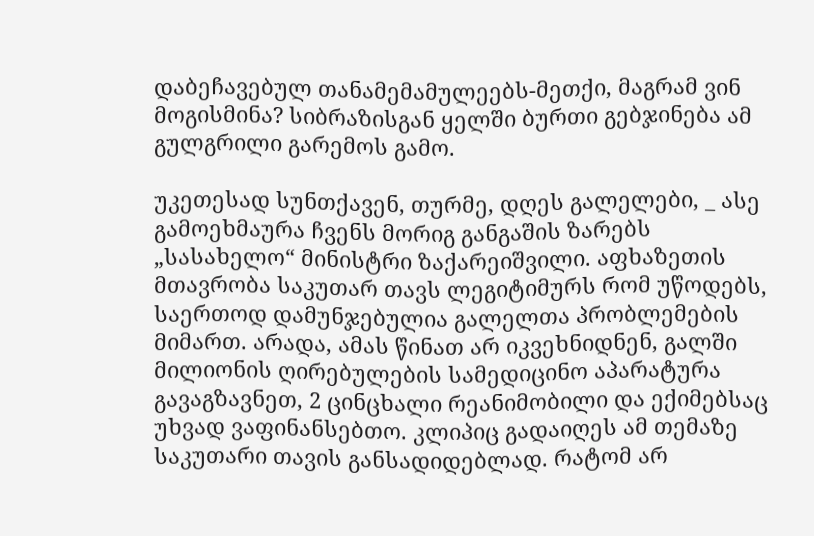დაბეჩავებულ თანამემამულეებს-მეთქი, მაგრამ ვინ მოგისმინა? სიბრაზისგან ყელში ბურთი გებჯინება ამ გულგრილი გარემოს გამო.

უკეთესად სუნთქავენ, თურმე, დღეს გალელები, _ ასე გამოეხმაურა ჩვენს მორიგ განგაშის ზარებს „სასახელო“ მინისტრი ზაქარეიშვილი. აფხაზეთის მთავრობა საკუთარ თავს ლეგიტიმურს რომ უწოდებს, საერთოდ დამუნჯებულია გალელთა პრობლემების მიმართ. არადა, ამას წინათ არ იკვეხნიდნენ, გალში მილიონის ღირებულების სამედიცინო აპარატურა გავაგზავნეთ, 2 ცინცხალი რეანიმობილი და ექიმებსაც უხვად ვაფინანსებთო. კლიპიც გადაიღეს ამ თემაზე საკუთარი თავის განსადიდებლად. რატომ არ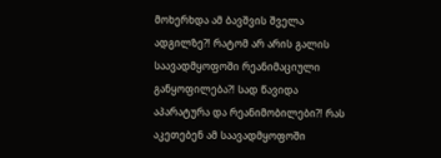მოხერხდა ამ ბავშვის შველა ადგილზე?! რატომ არ არის გალის საავადმყოფოში რეანიმაციული განყოფილება?! სად წავიდა აპარატურა და რეანიმობილები?! რას აკეთებენ ამ საავადმყოფოში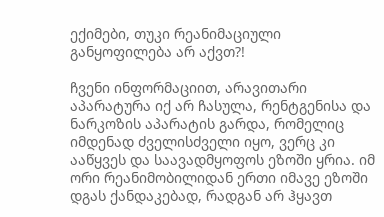ექიმები, თუკი რეანიმაციული განყოფილება არ აქვთ?!

ჩვენი ინფორმაციით, არავითარი აპარატურა იქ არ ჩასულა, რენტგენისა და ნარკოზის აპარატის გარდა, რომელიც იმდენად ძველისძველი იყო, ვერც კი ააწყვეს და საავადმყოფოს ეზოში ყრია. იმ ორი რეანიმობილიდან ერთი იმავე ეზოში დგას ქანდაკებად, რადგან არ ჰყავთ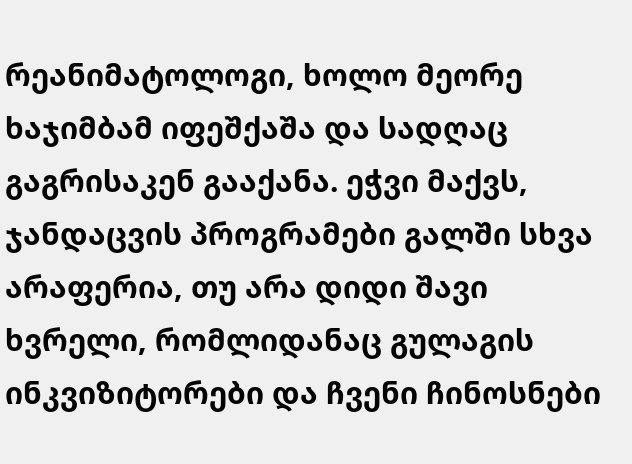რეანიმატოლოგი, ხოლო მეორე ხაჯიმბამ იფეშქაშა და სადღაც გაგრისაკენ გააქანა. ეჭვი მაქვს, ჯანდაცვის პროგრამები გალში სხვა არაფერია, თუ არა დიდი შავი ხვრელი, რომლიდანაც გულაგის ინკვიზიტორები და ჩვენი ჩინოსნები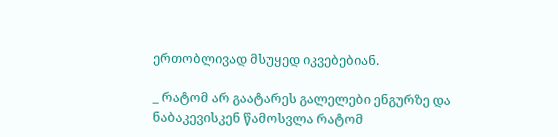ერთობლივად მსუყედ იკვებებიან.

_ რატომ არ გაატარეს გალელები ენგურზე და ნაბაკევისკენ წამოსვლა რატომ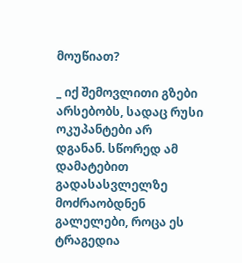მოუწიათ?

_ იქ შემოვლითი გზები არსებობს, სადაც რუსი ოკუპანტები არ დგანან. სწორედ ამ დამატებით გადასასვლელზე მოძრაობდნენ გალელები, როცა ეს ტრაგედია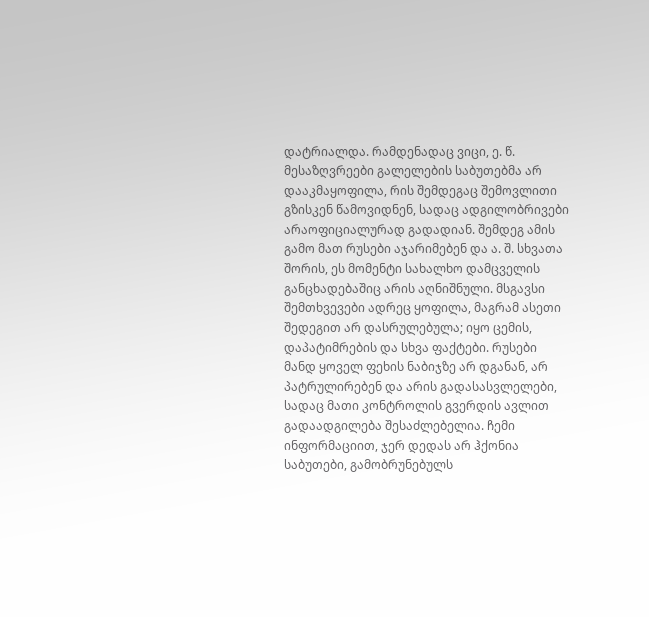დატრიალდა. რამდენადაც ვიცი, ე. წ. მესაზღვრეები გალელების საბუთებმა არ დააკმაყოფილა, რის შემდეგაც შემოვლითი გზისკენ წამოვიდნენ, სადაც ადგილობრივები არაოფიციალურად გადადიან. შემდეგ ამის გამო მათ რუსები აჯარიმებენ და ა. შ. სხვათა შორის, ეს მომენტი სახალხო დამცველის განცხადებაშიც არის აღნიშნული. მსგავსი შემთხვევები ადრეც ყოფილა, მაგრამ ასეთი შედეგით არ დასრულებულა; იყო ცემის, დაპატიმრების და სხვა ფაქტები. რუსები მანდ ყოველ ფეხის ნაბიჯზე არ დგანან, არ პატრულირებენ და არის გადასასვლელები, სადაც მათი კონტროლის გვერდის ავლით გადაადგილება შესაძლებელია. ჩემი ინფორმაციით, ჯერ დედას არ ჰქონია საბუთები, გამობრუნებულს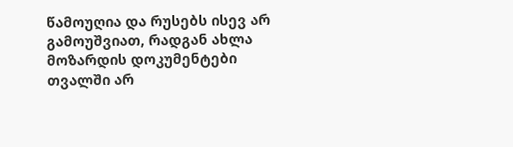წამოუღია და რუსებს ისევ არ გამოუშვიათ, რადგან ახლა მოზარდის დოკუმენტები თვალში არ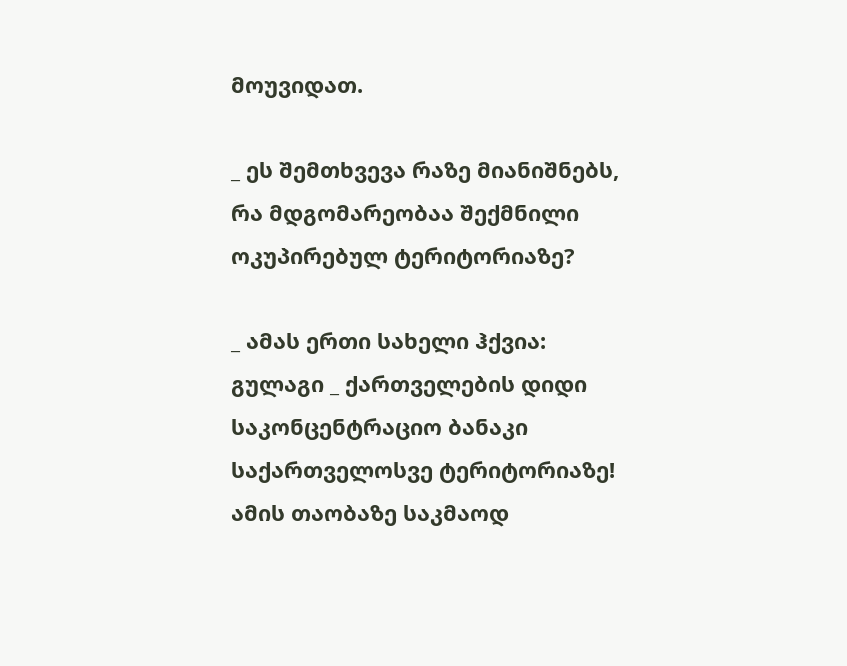მოუვიდათ.

_ ეს შემთხვევა რაზე მიანიშნებს, რა მდგომარეობაა შექმნილი ოკუპირებულ ტერიტორიაზე?

_ ამას ერთი სახელი ჰქვია: გულაგი _ ქართველების დიდი საკონცენტრაციო ბანაკი საქართველოსვე ტერიტორიაზე! ამის თაობაზე საკმაოდ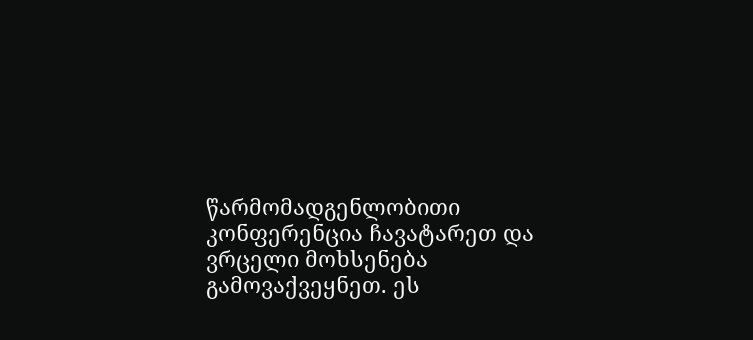წარმომადგენლობითი კონფერენცია ჩავატარეთ და ვრცელი მოხსენება გამოვაქვეყნეთ. ეს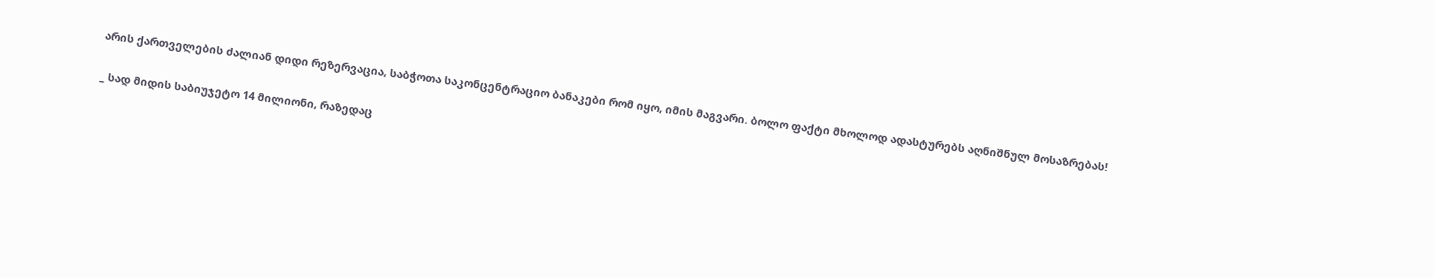არის ქართველების ძალიან დიდი რეზერვაცია, საბჭოთა საკონცენტრაციო ბანაკები რომ იყო, იმის მაგვარი. ბოლო ფაქტი მხოლოდ ადასტურებს აღნიშნულ მოსაზრებას!

_ სად მიდის საბიუჯეტო 14 მილიონი, რაზედაც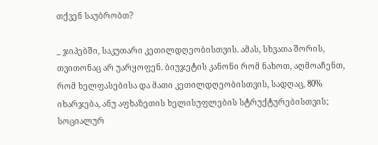თქვენ საუბრობთ?

_ ჯიპებში, საკუთარი კეთილდღეობისთვის. ამას, სხვათა შორის, თვითონაც არ უარყოფენ. ბიუჯეტის კანონი რომ ნახოთ, აღმოაჩენთ, რომ ხელფასებისა და მათი კეთილდღეობისთვის, სადღაც, 80% იხარჯება, ანუ აფხაზეთის ხელისუფლების სტრუქტურებისთვის; სოციალურ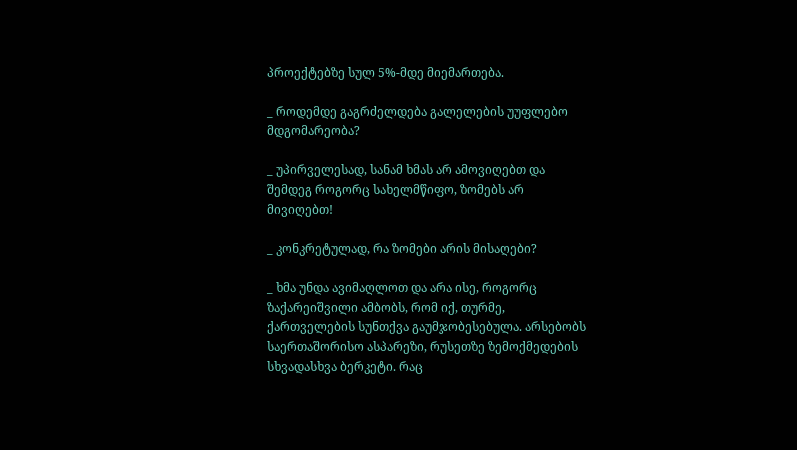პროექტებზე სულ 5%-მდე მიემართება.

_ როდემდე გაგრძელდება გალელების უუფლებო მდგომარეობა?

_ უპირველესად, სანამ ხმას არ ამოვიღებთ და შემდეგ როგორც სახელმწიფო, ზომებს არ მივიღებთ!

_ კონკრეტულად, რა ზომები არის მისაღები?

_ ხმა უნდა ავიმაღლოთ და არა ისე, როგორც ზაქარეიშვილი ამბობს, რომ იქ, თურმე, ქართველების სუნთქვა გაუმჯობესებულა. არსებობს საერთაშორისო ასპარეზი, რუსეთზე ზემოქმედების სხვადასხვა ბერკეტი. რაც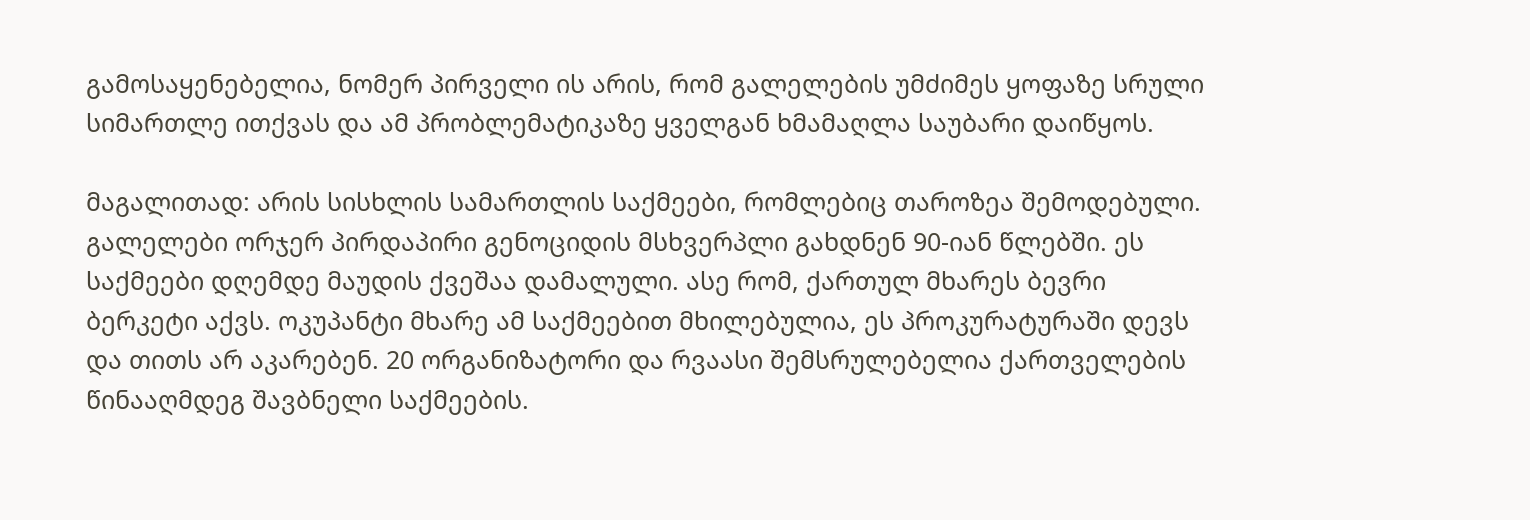გამოსაყენებელია, ნომერ პირველი ის არის, რომ გალელების უმძიმეს ყოფაზე სრული სიმართლე ითქვას და ამ პრობლემატიკაზე ყველგან ხმამაღლა საუბარი დაიწყოს.

მაგალითად: არის სისხლის სამართლის საქმეები, რომლებიც თაროზეა შემოდებული. გალელები ორჯერ პირდაპირი გენოციდის მსხვერპლი გახდნენ 90-იან წლებში. ეს საქმეები დღემდე მაუდის ქვეშაა დამალული. ასე რომ, ქართულ მხარეს ბევრი ბერკეტი აქვს. ოკუპანტი მხარე ამ საქმეებით მხილებულია, ეს პროკურატურაში დევს და თითს არ აკარებენ. 20 ორგანიზატორი და რვაასი შემსრულებელია ქართველების წინააღმდეგ შავბნელი საქმეების.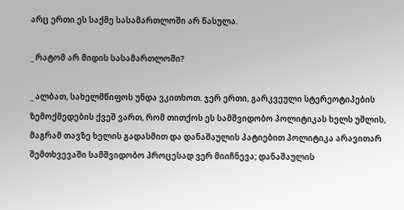არც ერთი ეს საქმე სასამართლოში არ წასულა.

_ რატომ არ მიდის სასამართლოში?

_ ალბათ, სახელმწიფოს უნდა ვკითხოთ. ჯერ ერთი, გარკვეული სტერეოტიპების ზემოქმედების ქვეშ ვართ, რომ თითქოს ეს სამშვიდობო პოლიტიკას ხელს უშლის, მაგრამ თავზე ხელის გადასმით და დანაშაულის პატიებით პოლიტიკა არავითარ შემთხვევაში სამშვიდობო პროცესად ვერ მიიჩნევა; დანაშაულის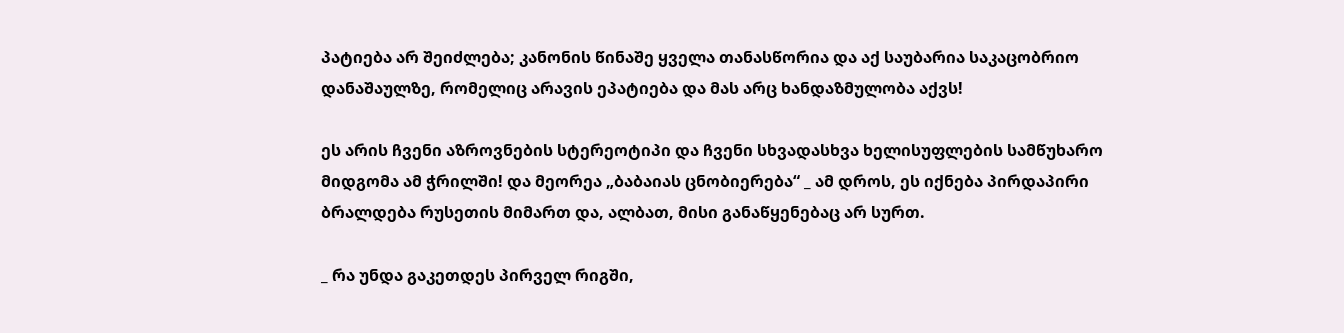პატიება არ შეიძლება; კანონის წინაშე ყველა თანასწორია და აქ საუბარია საკაცობრიო დანაშაულზე, რომელიც არავის ეპატიება და მას არც ხანდაზმულობა აქვს!

ეს არის ჩვენი აზროვნების სტერეოტიპი და ჩვენი სხვადასხვა ხელისუფლების სამწუხარო მიდგომა ამ ჭრილში! და მეორეა „ბაბაიას ცნობიერება“ _ ამ დროს, ეს იქნება პირდაპირი ბრალდება რუსეთის მიმართ და, ალბათ, მისი განაწყენებაც არ სურთ.

_ რა უნდა გაკეთდეს პირველ რიგში,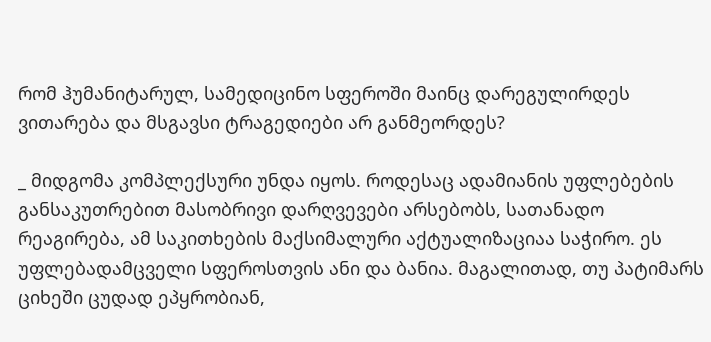რომ ჰუმანიტარულ, სამედიცინო სფეროში მაინც დარეგულირდეს ვითარება და მსგავსი ტრაგედიები არ განმეორდეს?

_ მიდგომა კომპლექსური უნდა იყოს. როდესაც ადამიანის უფლებების განსაკუთრებით მასობრივი დარღვევები არსებობს, სათანადო რეაგირება, ამ საკითხების მაქსიმალური აქტუალიზაციაა საჭირო. ეს უფლებადამცველი სფეროსთვის ანი და ბანია. მაგალითად, თუ პატიმარს ციხეში ცუდად ეპყრობიან,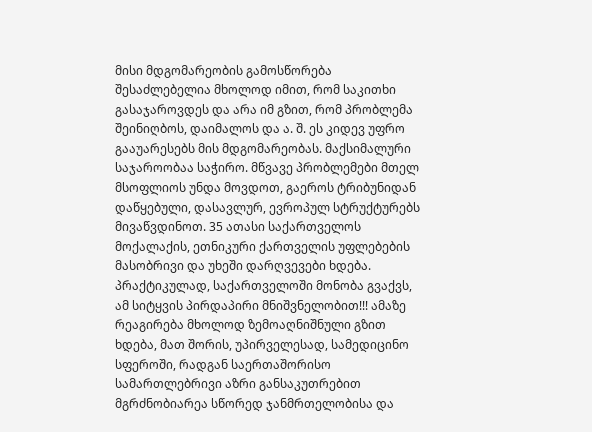მისი მდგომარეობის გამოსწორება შესაძლებელია მხოლოდ იმით, რომ საკითხი გასაჯაროვდეს და არა იმ გზით, რომ პრობლემა შეინიღბოს, დაიმალოს და ა. შ. ეს კიდევ უფრო გააუარესებს მის მდგომარეობას. მაქსიმალური საჯაროობაა საჭირო. მწვავე პრობლემები მთელ მსოფლიოს უნდა მოვდოთ, გაეროს ტრიბუნიდან დაწყებული, დასავლურ, ევროპულ სტრუქტურებს მივაწვდინოთ. 35 ათასი საქართველოს მოქალაქის, ეთნიკური ქართველის უფლებების მასობრივი და უხეში დარღვევები ხდება. პრაქტიკულად, საქართველოში მონობა გვაქვს, ამ სიტყვის პირდაპირი მნიშვნელობით!!! ამაზე რეაგირება მხოლოდ ზემოაღნიშნული გზით ხდება, მათ შორის, უპირველესად, სამედიცინო სფეროში, რადგან საერთაშორისო სამართლებრივი აზრი განსაკუთრებით მგრძნობიარეა სწორედ ჯანმრთელობისა და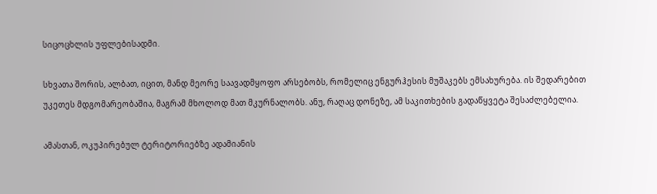სიცოცხლის უფლებისადმი.

სხვათა შორის, ალბათ, იცით, მანდ მეორე საავადმყოფო არსებობს, რომელიც ენგურჰესის მუშაკებს ემსახურება. ის შედარებით უკეთეს მდგომარეობაშია, მაგრამ მხოლოდ მათ მკურნალობს. ანუ, რაღაც დონეზე, ამ საკითხების გადაწყვეტა შესაძლებელია.

ამასთან, ოკუპირებულ ტერიტორიებზე ადამიანის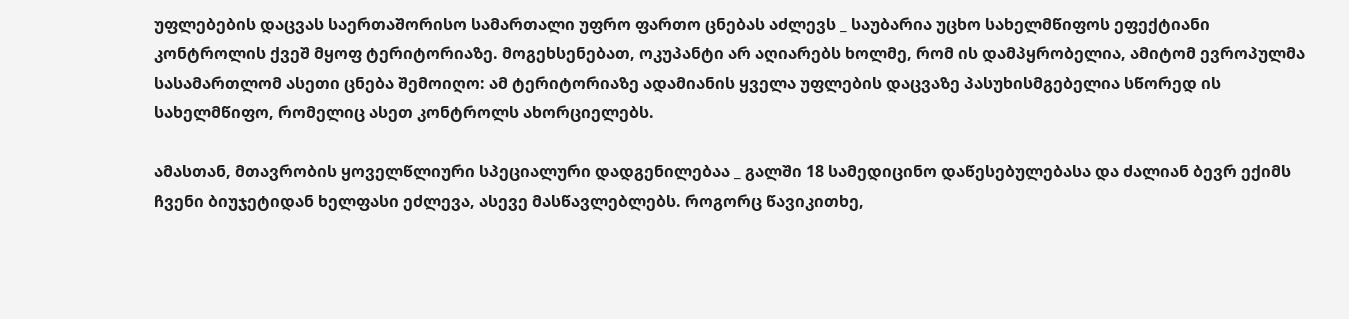უფლებების დაცვას საერთაშორისო სამართალი უფრო ფართო ცნებას აძლევს _ საუბარია უცხო სახელმწიფოს ეფექტიანი კონტროლის ქვეშ მყოფ ტერიტორიაზე. მოგეხსენებათ, ოკუპანტი არ აღიარებს ხოლმე, რომ ის დამპყრობელია, ამიტომ ევროპულმა სასამართლომ ასეთი ცნება შემოიღო: ამ ტერიტორიაზე ადამიანის ყველა უფლების დაცვაზე პასუხისმგებელია სწორედ ის სახელმწიფო, რომელიც ასეთ კონტროლს ახორციელებს.

ამასთან, მთავრობის ყოველწლიური სპეციალური დადგენილებაა _ გალში 18 სამედიცინო დაწესებულებასა და ძალიან ბევრ ექიმს ჩვენი ბიუჯეტიდან ხელფასი ეძლევა, ასევე მასწავლებლებს. როგორც წავიკითხე,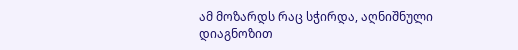ამ მოზარდს რაც სჭირდა, აღნიშნული დიაგნოზით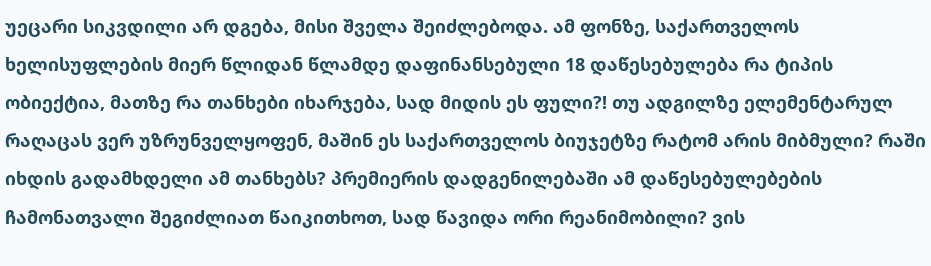უეცარი სიკვდილი არ დგება, მისი შველა შეიძლებოდა. ამ ფონზე, საქართველოს ხელისუფლების მიერ წლიდან წლამდე დაფინანსებული 18 დაწესებულება რა ტიპის ობიექტია, მათზე რა თანხები იხარჯება, სად მიდის ეს ფული?! თუ ადგილზე ელემენტარულ რაღაცას ვერ უზრუნველყოფენ, მაშინ ეს საქართველოს ბიუჯეტზე რატომ არის მიბმული? რაში იხდის გადამხდელი ამ თანხებს? პრემიერის დადგენილებაში ამ დაწესებულებების ჩამონათვალი შეგიძლიათ წაიკითხოთ, სად წავიდა ორი რეანიმობილი? ვის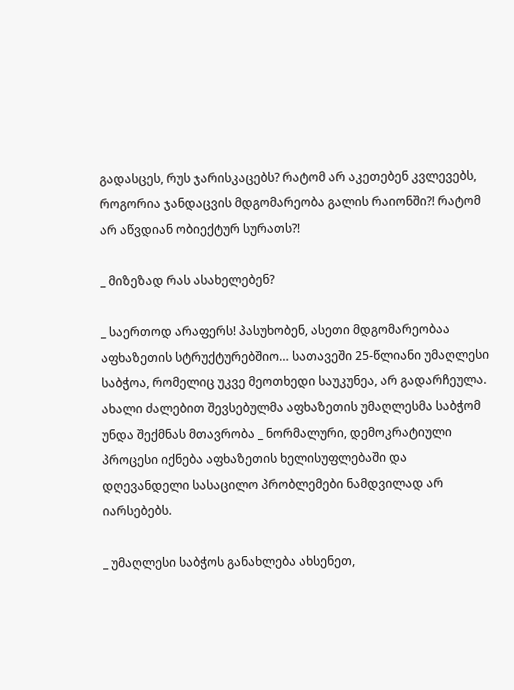გადასცეს, რუს ჯარისკაცებს? რატომ არ აკეთებენ კვლევებს, როგორია ჯანდაცვის მდგომარეობა გალის რაიონში?! რატომ არ აწვდიან ობიექტურ სურათს?!

_ მიზეზად რას ასახელებენ?

_ საერთოდ არაფერს! პასუხობენ, ასეთი მდგომარეობაა აფხაზეთის სტრუქტურებშიო… სათავეში 25-წლიანი უმაღლესი საბჭოა, რომელიც უკვე მეოთხედი საუკუნეა, არ გადარჩეულა. ახალი ძალებით შევსებულმა აფხაზეთის უმაღლესმა საბჭომ უნდა შექმნას მთავრობა _ ნორმალური, დემოკრატიული პროცესი იქნება აფხაზეთის ხელისუფლებაში და დღევანდელი სასაცილო პრობლემები ნამდვილად არ იარსებებს.

_ უმაღლესი საბჭოს განახლება ახსენეთ,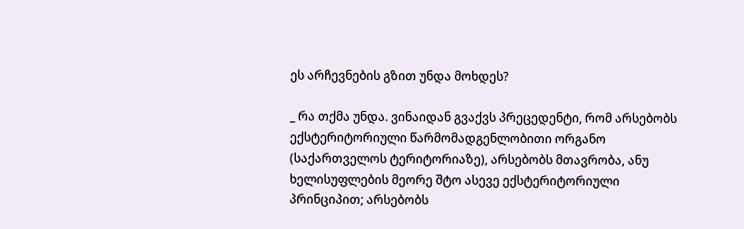ეს არჩევნების გზით უნდა მოხდეს?

_ რა თქმა უნდა. ვინაიდან გვაქვს პრეცედენტი, რომ არსებობს ექსტერიტორიული წარმომადგენლობითი ორგანო (საქართველოს ტერიტორიაზე), არსებობს მთავრობა, ანუ ხელისუფლების მეორე შტო ასევე ექსტერიტორიული პრინციპით; არსებობს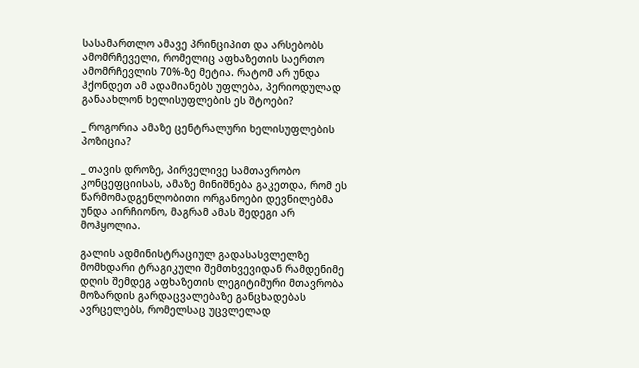სასამართლო ამავე პრინციპით და არსებობს ამომრჩეველი, რომელიც აფხაზეთის საერთო ამომრჩევლის 70%-ზე მეტია. რატომ არ უნდა ჰქონდეთ ამ ადამიანებს უფლება, პერიოდულად განაახლონ ხელისუფლების ეს შტოები?

_ როგორია ამაზე ცენტრალური ხელისუფლების პოზიცია?

_ თავის დროზე, პირველივე სამთავრობო კონცეფციისას, ამაზე მინიშნება გაკეთდა, რომ ეს წარმომადგენლობითი ორგანოები დევნილებმა უნდა აირჩიონო, მაგრამ ამას შედეგი არ მოჰყოლია.

გალის ადმინისტრაციულ გადასასვლელზე მომხდარი ტრაგიკული შემთხვევიდან რამდენიმე დღის შემდეგ აფხაზეთის ლეგიტიმური მთავრობა მოზარდის გარდაცვალებაზე განცხადებას ავრცელებს, რომელსაც უცვლელად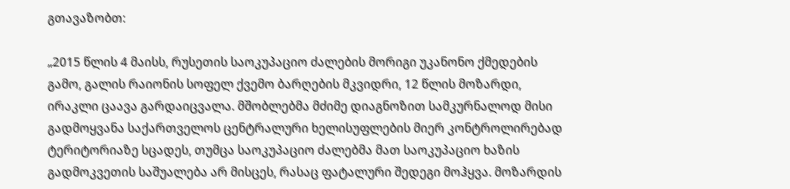გთავაზობთ:

„2015 წლის 4 მაისს, რუსეთის საოკუპაციო ძალების მორიგი უკანონო ქმედების გამო, გალის რაიონის სოფელ ქვემო ბარღების მკვიდრი, 12 წლის მოზარდი, ირაკლი ცაავა გარდაიცვალა. მშობლებმა მძიმე დიაგნოზით სამკურნალოდ მისი გადმოყვანა საქართველოს ცენტრალური ხელისუფლების მიერ კონტროლირებად ტერიტორიაზე სცადეს, თუმცა საოკუპაციო ძალებმა მათ საოკუპაციო ხაზის გადმოკვეთის საშუალება არ მისცეს, რასაც ფატალური შედეგი მოჰყვა. მოზარდის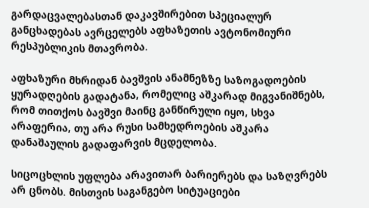გარდაცვალებასთან დაკავშირებით სპეციალურ განცხადებას ავრცელებს აფხაზეთის ავტონომიური რესპუბლიკის მთავრობა.

აფხაზური მხრიდან ბავშვის ანამნეზზე საზოგადოების ყურადღების გადატანა, რომელიც აშკარად მიგვანიშნებს, რომ თითქოს ბავშვი მაინც განწირული იყო, სხვა არაფერია, თუ არა რუსი სამხედროების აშკარა დანაშაულის გადაფარვის მცდელობა.

სიცოცხლის უფლება არავითარ ბარიერებს და საზღვრებს არ ცნობს. მისთვის საგანგებო სიტუაციები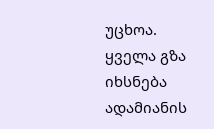უცხოა. ყველა გზა იხსნება ადამიანის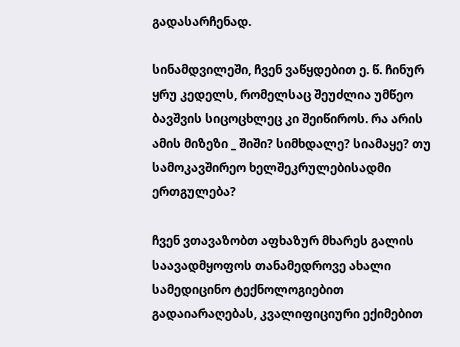გადასარჩენად.

სინამდვილეში, ჩვენ ვაწყდებით ე. წ. ჩინურ ყრუ კედელს, რომელსაც შეუძლია უმწეო ბავშვის სიცოცხლეც კი შეიწიროს. რა არის ამის მიზეზი _ შიში? სიმხდალე? სიამაყე? თუ სამოკავშირეო ხელშეკრულებისადმი ერთგულება?

ჩვენ ვთავაზობთ აფხაზურ მხარეს გალის საავადმყოფოს თანამედროვე ახალი სამედიცინო ტექნოლოგიებით გადაიარაღებას, კვალიფიციური ექიმებით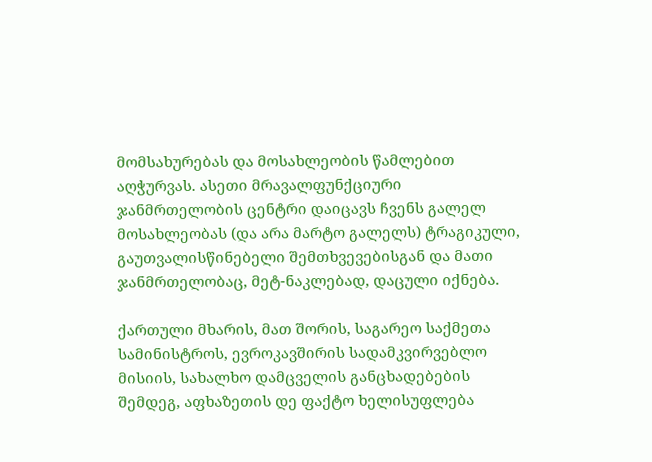მომსახურებას და მოსახლეობის წამლებით აღჭურვას. ასეთი მრავალფუნქციური ჯანმრთელობის ცენტრი დაიცავს ჩვენს გალელ მოსახლეობას (და არა მარტო გალელს) ტრაგიკული, გაუთვალისწინებელი შემთხვევებისგან და მათი ჯანმრთელობაც, მეტ-ნაკლებად, დაცული იქნება.

ქართული მხარის, მათ შორის, საგარეო საქმეთა სამინისტროს, ევროკავშირის სადამკვირვებლო მისიის, სახალხო დამცველის განცხადებების შემდეგ, აფხაზეთის დე ფაქტო ხელისუფლება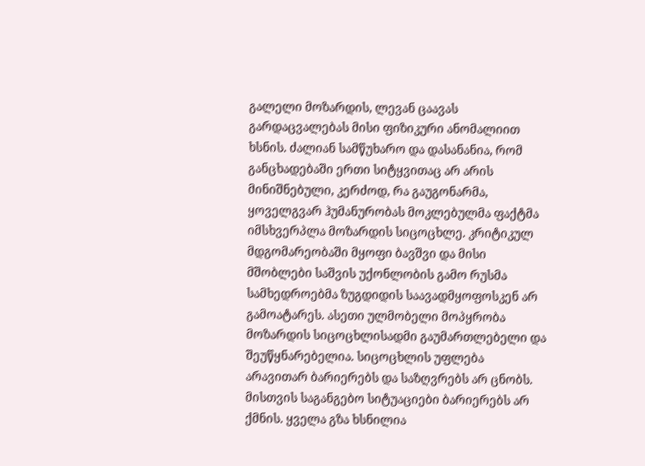გალელი მოზარდის, ლევან ცაავას გარდაცვალებას მისი ფიზიკური ანომალიით ხსნის. ძალიან სამწუხარო და დასანანია, რომ განცხადებაში ერთი სიტყვითაც არ არის მინიშნებული, კერძოდ, რა გაუგონარმა, ყოველგვარ ჰუმანურობას მოკლებულმა ფაქტმა იმსხვერპლა მოზარდის სიცოცხლე. კრიტიკულ მდგომარეობაში მყოფი ბავშვი და მისი მშობლები საშვის უქონლობის გამო რუსმა სამხედროებმა ზუგდიდის საავადმყოფოსკენ არ გამოატარეს. ასეთი ულმობელი მოპყრობა მოზარდის სიცოცხლისადმი გაუმართლებელი და შეუწყნარებელია. სიცოცხლის უფლება არავითარ ბარიერებს და საზღვრებს არ ცნობს. მისთვის საგანგებო სიტუაციები ბარიერებს არ ქმნის. ყველა გზა ხსნილია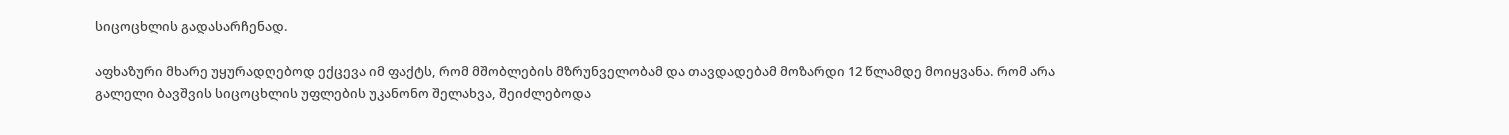სიცოცხლის გადასარჩენად.

აფხაზური მხარე უყურადღებოდ ექცევა იმ ფაქტს, რომ მშობლების მზრუნველობამ და თავდადებამ მოზარდი 12 წლამდე მოიყვანა. რომ არა გალელი ბავშვის სიცოცხლის უფლების უკანონო შელახვა, შეიძლებოდა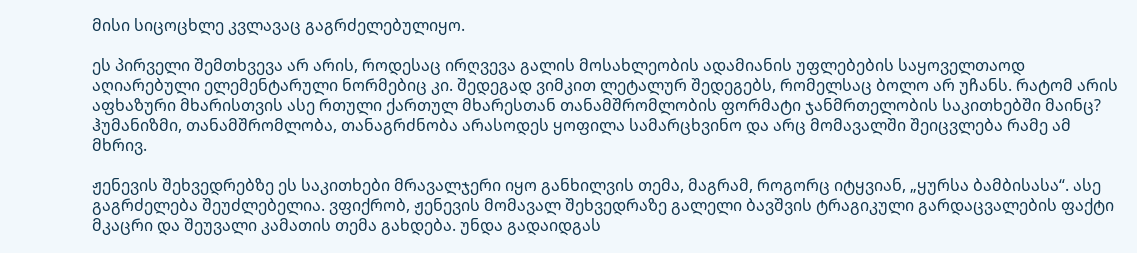მისი სიცოცხლე კვლავაც გაგრძელებულიყო.

ეს პირველი შემთხვევა არ არის, როდესაც ირღვევა გალის მოსახლეობის ადამიანის უფლებების საყოველთაოდ აღიარებული ელემენტარული ნორმებიც კი. შედეგად ვიმკით ლეტალურ შედეგებს, რომელსაც ბოლო არ უჩანს. რატომ არის აფხაზური მხარისთვის ასე რთული ქართულ მხარესთან თანამშრომლობის ფორმატი ჯანმრთელობის საკითხებში მაინც? ჰუმანიზმი, თანამშრომლობა, თანაგრძნობა არასოდეს ყოფილა სამარცხვინო და არც მომავალში შეიცვლება რამე ამ მხრივ.

ჟენევის შეხვედრებზე ეს საკითხები მრავალჯერი იყო განხილვის თემა, მაგრამ, როგორც იტყვიან, „ყურსა ბამბისასა“. ასე გაგრძელება შეუძლებელია. ვფიქრობ, ჟენევის მომავალ შეხვედრაზე გალელი ბავშვის ტრაგიკული გარდაცვალების ფაქტი მკაცრი და შეუვალი კამათის თემა გახდება. უნდა გადაიდგას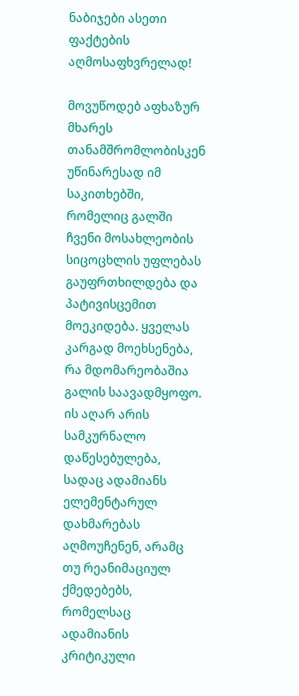ნაბიჯები ასეთი ფაქტების აღმოსაფხვრელად!

მოვუწოდებ აფხაზურ მხარეს თანამშრომლობისკენ უწინარესად იმ საკითხებში, რომელიც გალში ჩვენი მოსახლეობის სიცოცხლის უფლებას გაუფრთხილდება და პატივისცემით მოეკიდება. ყველას კარგად მოეხსენება, რა მდომარეობაშია გალის საავადმყოფო. ის აღარ არის სამკურნალო დაწესებულება, სადაც ადამიანს ელემენტარულ დახმარებას აღმოუჩენენ, არამც თუ რეანიმაციულ ქმედებებს, რომელსაც ადამიანის კრიტიკული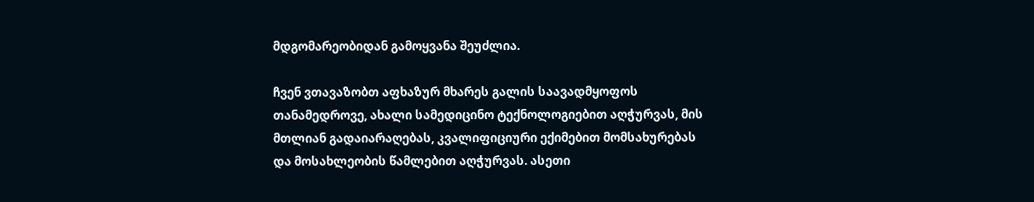მდგომარეობიდან გამოყვანა შეუძლია.

ჩვენ ვთავაზობთ აფხაზურ მხარეს გალის საავადმყოფოს თანამედროვე, ახალი სამედიცინო ტექნოლოგიებით აღჭურვას, მის მთლიან გადაიარაღებას, კვალიფიციური ექიმებით მომსახურებას და მოსახლეობის წამლებით აღჭურვას. ასეთი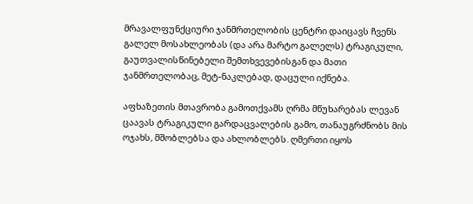მრავალფუნქციური ჯანმრთელობის ცენტრი დაიცავს ჩვენს გალელ მოსახლეობას (და არა მარტო გალელს) ტრაგიკული, გაუთვალისწინებელი შემთხვევებისგან და მათი ჯანმრთელობაც, მეტ-ნაკლებად, დაცული იქნება.

აფხაზეთის მთავრობა გამოთქვამს ღრმა მწუხარებას ლევან ცაავას ტრაგიკული გარდაცვალების გამო, თანაუგრძნობს მის ოჯახს, მშობლებსა და ახლობლებს. ღმერთი იყოს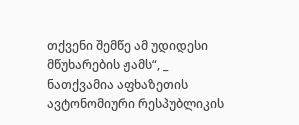თქვენი შემწე ამ უდიდესი მწუხარების ჟამს“, _ ნათქვამია აფხაზეთის ავტონომიური რესპუბლიკის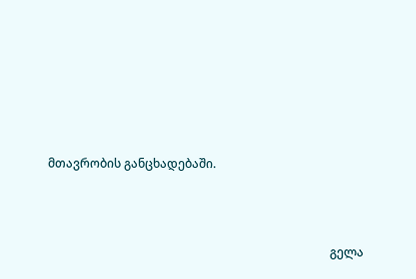მთავრობის განცხადებაში.



                                                                                              გელა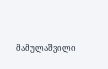მამულაშვილი